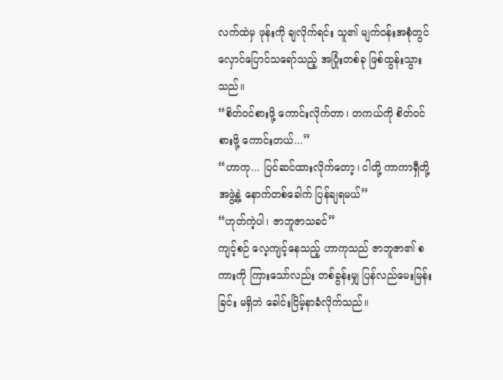လက်ထဲမှ ဖုန်းကို ချလိုက်ရင်း သူ၏ မျက်ဝန်းအစုံတွင် လှောင်ပြောင်သရော်သည့် အပြုံးတစ်ခု ဖြစ်ထွန်းသွားသည်။
“စိတ်ဝင်စားဖို့ ကောင်းလိုက်တာ၊ တကယ်ကို စိတ်ဝင်စားဖို့ ကောင်းတယ်...”
“ဟာကု... ပြင်ဆင်ထားလိုက်တော့၊ ငါတို့ ကာကာရှီတို့အဖွဲ့နဲ့ နောက်တစ်ခေါက် ပြန်ချရမယ်”
“ဟုတ်ကဲ့ပါ၊ ဇာဘူဇာသခင်”
ကျင့်စဉ် လေ့ကျင့်နေသည့် ဟာကုသည် ဇာဘူဇာ၏ စကားကို ကြားသော်လည်း တစ်ခွန်းမျှ ပြန်လည်မေးမြန်းခြင်း မရှိဘဲ ခေါင်းငြိမ့်နာခံလိုက်သည်။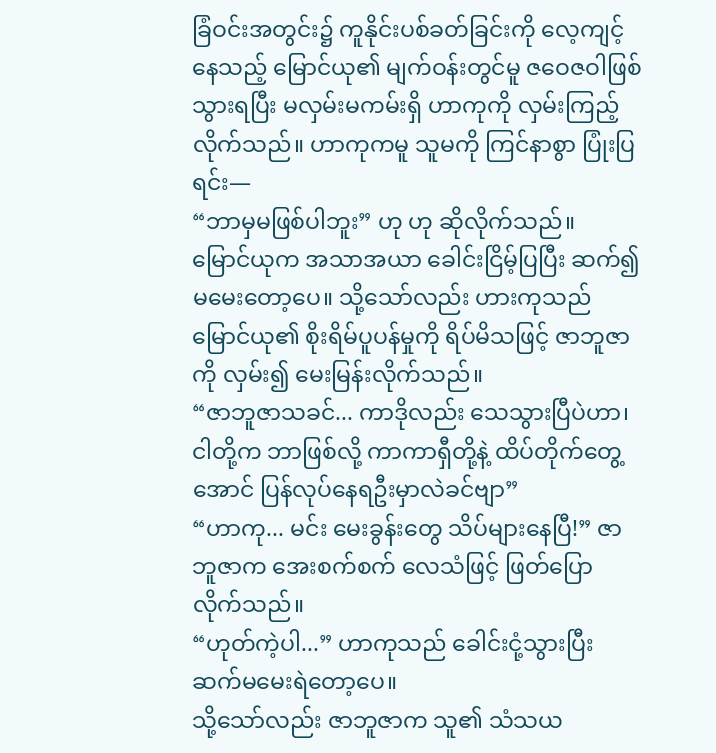ခြံဝင်းအတွင်း၌ ကူနိုင်းပစ်ခတ်ခြင်းကို လေ့ကျင့်နေသည့် မြောင်ယု၏ မျက်ဝန်းတွင်မူ ဇဝေဇဝါဖြစ်သွားရပြီး မလှမ်းမကမ်းရှိ ဟာကုကို လှမ်းကြည့်လိုက်သည်။ ဟာကုကမူ သူမကို ကြင်နာစွာ ပြုံးပြရင်း—
“ဘာမှမဖြစ်ပါဘူး” ဟု ဟု ဆိုလိုက်သည်။
မြောင်ယုက အသာအယာ ခေါင်းငြိမ့်ပြပြီး ဆက်၍မမေးတော့ပေ။ သို့သော်လည်း ဟားကုသည် မြောင်ယု၏ စိုးရိမ်ပူပန်မှုကို ရိပ်မိသဖြင့် ဇာဘူဇာကို လှမ်း၍ မေးမြန်းလိုက်သည်။
“ဇာဘူဇာသခင်... ကာဒိုလည်း သေသွားပြီပဲဟာ၊ ငါတို့က ဘာဖြစ်လို့ ကာကာရှီတို့နဲ့ ထိပ်တိုက်တွေ့အောင် ပြန်လုပ်နေရဦးမှာလဲခင်ဗျာ”
“ဟာကု... မင်း မေးခွန်းတွေ သိပ်များနေပြီ!” ဇာဘူဇာက အေးစက်စက် လေသံဖြင့် ဖြတ်ပြောလိုက်သည်။
“ဟုတ်ကဲ့ပါ...” ဟာကုသည် ခေါင်းငုံ့သွားပြီး ဆက်မမေးရဲတော့ပေ။
သို့သော်လည်း ဇာဘူဇာက သူ၏ သံသယ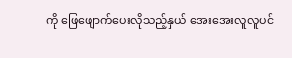ကို ဖြေဖျောက်ပေးလိုသည့်နှယ် အေးအေးလူလူပင်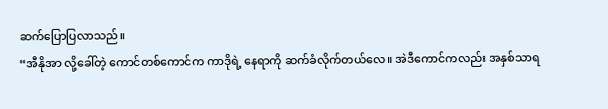ဆက်ပြောပြလာသည်။
“အီနိုအာ လို့ခေါ်တဲ့ ကောင်တစ်ကောင်က ကာဒိုရဲ့ နေရာကို ဆက်ခံလိုက်တယ်လေ။ အဲဒီကောင်ကလည်း အနှစ်သာရ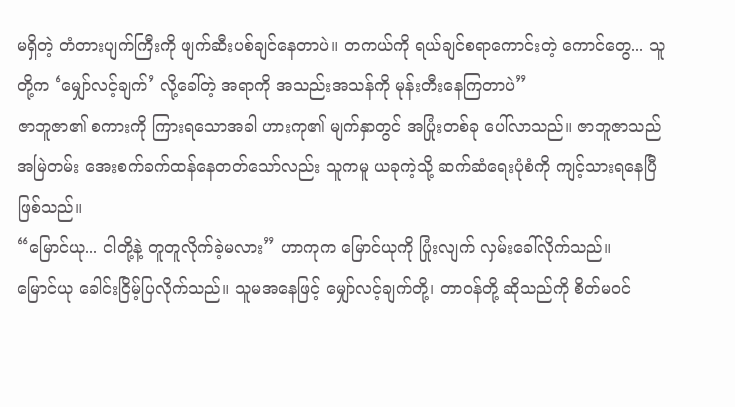မရှိတဲ့ တံတားပျက်ကြီးကို ဖျက်ဆီးပစ်ချင်နေတာပဲ။ တကယ်ကို ရယ်ချင်စရာကောင်းတဲ့ ကောင်တွေ... သူတို့က ‘မျှော်လင့်ချက်’ လို့ခေါ်တဲ့ အရာကို အသည်းအသန်ကို မုန်းတီးနေကြတာပဲ”
ဇာဘူဇာ၏ စကားကို ကြားရသောအခါ ဟားကု၏ မျက်နှာတွင် အပြုံးတစ်ခု ပေါ်လာသည်။ ဇာဘူဇာသည် အမြဲတမ်း အေးစက်ခက်ထန်နေတတ်သော်လည်း သူကမူ ယခုကဲ့သို့ ဆက်ဆံရေးပုံစံကို ကျင့်သားရနေပြီ ဖြစ်သည်။
“မြောင်ယု... ငါတို့နဲ့ တူတူလိုက်ခဲ့မလား” ဟာကုက မြောင်ယုကို ပြုံးလျက် လှမ်းခေါ်လိုက်သည်။
မြောင်ယု ခေါင်းငြိမ့်ပြလိုက်သည်။ သူမအနေဖြင့် မျှော်လင့်ချက်တို့၊ တာဝန်တို့ ဆိုသည်ကို စိတ်မဝင်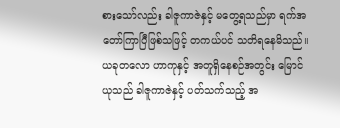စားသော်လည်း ခါဇူကာဇဲနှင့် မတွေ့ရသည်မှာ ရက်အတော်ကြာပြီဖြစ်သဖြင့် တကယ်ပင် သတိရနေမိသည်။
ယခုတလော ဟာကုနှင့် အတူရှိနေစဉ်အတွင်း မြောင်ယုသည် ခါဇူကာဇဲနှင့် ပတ်သက်သည့် အ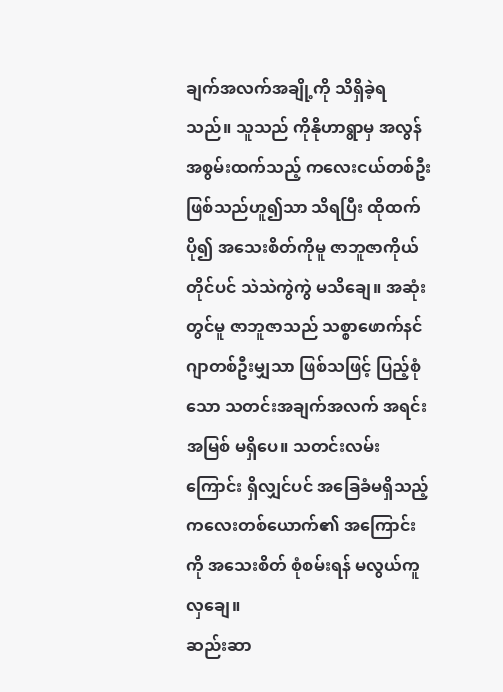ချက်အလက်အချို့ကို သိရှိခဲ့ရသည်။ သူသည် ကိုနိုဟာရွာမှ အလွန်အစွမ်းထက်သည့် ကလေးငယ်တစ်ဦး ဖြစ်သည်ဟူ၍သာ သိရပြီး ထိုထက်ပို၍ အသေးစိတ်ကိုမူ ဇာဘူဇာကိုယ်တိုင်ပင် သဲသဲကွဲကွဲ မသိချေ။ အဆုံးတွင်မူ ဇာဘူဇာသည် သစ္စာဖောက်နင်ဂျာတစ်ဦးမျှသာ ဖြစ်သဖြင့် ပြည့်စုံသော သတင်းအချက်အလက် အရင်းအမြစ် မရှိပေ။ သတင်းလမ်းကြောင်း ရှိလျှင်ပင် အခြေခံမရှိသည့် ကလေးတစ်ယောက်၏ အကြောင်းကို အသေးစိတ် စုံစမ်းရန် မလွယ်ကူလှချေ။
ဆည်းဆာ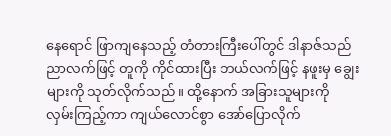နေရောင် ဖြာကျနေသည့် တံတားကြီးပေါ်တွင် ဒါနာဇ်သည် ညာလက်ဖြင့် တူကို ကိုင်ထားပြီး ဘယ်လက်ဖြင့် နဖူးမှ ချွေးများကို သုတ်လိုက်သည်။ ထို့နောက် အခြားသူများကို လှမ်းကြည့်ကာ ကျယ်လောင်စွာ အော်ပြောလိုက်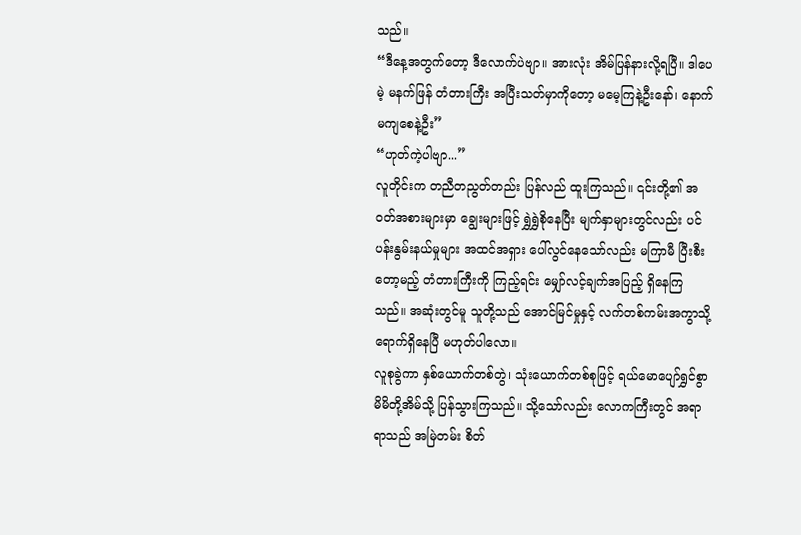သည်။
“ဒီနေ့အတွက်တော့ ဒီလောက်ပဲဗျာ။ အားလုံး အိမ်ပြန်နားလို့ရပြီ။ ဒါပေမဲ့ မနက်ဖြန် တံတားကြီး အပြီးသတ်မှာကိုတော့ မမေ့ကြနဲ့ဦးနော်၊ နောက်မကျစေနဲ့ဦး”
“ဟုတ်ကဲ့ပါဗျာ...”
လူတိုင်းက တညီတညွတ်တည်း ပြန်လည် ထူးကြသည်။ ၎င်းတို့၏ အဝတ်အစားများမှာ ချွေးများဖြင့် ရွှဲရွှဲစိုနေပြီး မျက်နှာများတွင်လည်း ပင်ပန်းနွမ်းနယ်မှုများ အထင်အရှား ပေါ်လွင်နေသော်လည်း မကြာမီ ပြီးစီးတော့မည့် တံတားကြီးကို ကြည့်ရင်း မျှော်လင့်ချက်အပြည့် ရှိနေကြသည်။ အဆုံးတွင်မူ သူတို့သည် အောင်မြင်မှုနှင့် လက်တစ်ကမ်းအကွာသို့ ရောက်ရှိနေပြီ မဟုတ်ပါလော။
လူစုခွဲကာ နှစ်ယောက်တစ်တွဲ၊ သုံးယောက်တစ်စုဖြင့် ရယ်မောပျော်ရွှင်စွာ မိမိတို့အိမ်သို့ ပြန်သွားကြသည်။ သို့သော်လည်း လောကကြီးတွင် အရာရာသည် အမြဲတမ်း စိတ်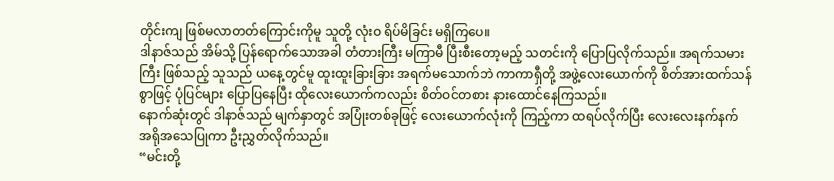တိုင်းကျ ဖြစ်မလာတတ်ကြောင်းကိုမူ သူတို့ လုံးဝ ရိပ်မိခြင်း မရှိကြပေ။
ဒါနာဇ်သည် အိမ်သို့ ပြန်ရောက်သောအခါ တံတားကြီး မကြာမီ ပြီးစီးတော့မည့် သတင်းကို ပြောပြလိုက်သည်။ အရက်သမားကြီး ဖြစ်သည့် သူသည် ယနေ့တွင်မူ ထူးထူးခြားခြား အရက်မသောက်ဘဲ ကာကာရှီတို့ အဖွဲ့လေးယောက်ကို စိတ်အားထက်သန်စွာဖြင့် ပုံပြင်များ ပြောပြနေပြီး ထိုလေးယောက်ကလည်း စိတ်ဝင်တစား နားထောင်နေကြသည်။
နောက်ဆုံးတွင် ဒါနာဇ်သည် မျက်နှာတွင် အပြုံးတစ်ခုဖြင့် လေးယောက်လုံးကို ကြည့်ကာ ထရပ်လိုက်ပြီး လေးလေးနက်နက် အရိုအသေပြုကာ ဦးညွှတ်လိုက်သည်။
“မင်းတို့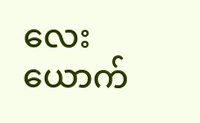လေးယောက်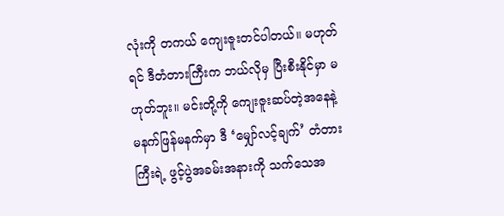လုံးကို တကယ် ကျေးဇူးတင်ပါတယ်။ မဟုတ်ရင် ဒီတံတားကြီးက ဘယ်လိုမှ ပြီးစီးနိုင်မှာ မဟုတ်ဘူး။ မင်းတို့ကို ကျေးဇူးဆပ်တဲ့အနေနဲ့ မနက်ဖြန်မနက်မှာ ဒီ ‘မျှော်လင့်ချက်’ တံတားကြီးရဲ့ ဖွင့်ပွဲအခမ်းအနားကို သက်သေအ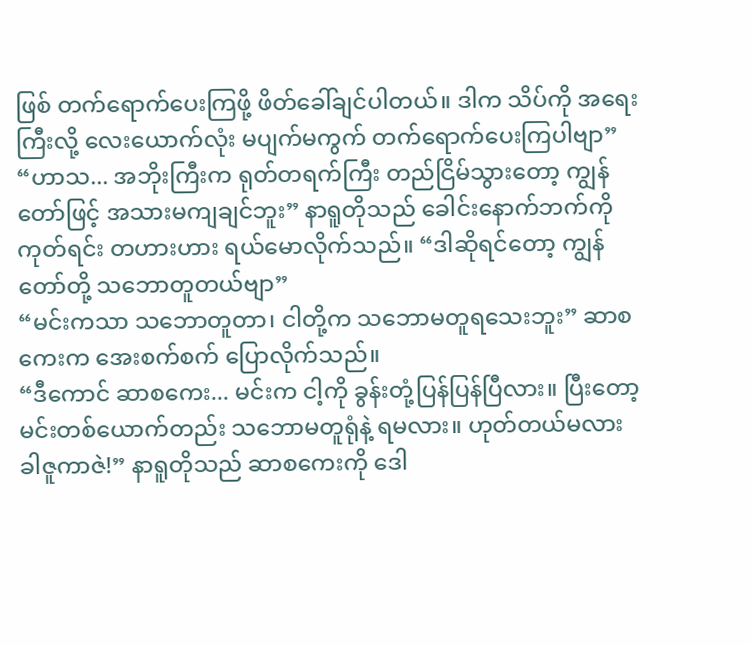ဖြစ် တက်ရောက်ပေးကြဖို့ ဖိတ်ခေါ်ချင်ပါတယ်။ ဒါက သိပ်ကို အရေးကြီးလို့ လေးယောက်လုံး မပျက်မကွက် တက်ရောက်ပေးကြပါဗျာ”
“ဟာသ... အဘိုးကြီးက ရုတ်တရက်ကြီး တည်ငြိမ်သွားတော့ ကျွန်တော်ဖြင့် အသားမကျချင်ဘူး” နာရူတိုသည် ခေါင်းနောက်ဘက်ကို ကုတ်ရင်း တဟားဟား ရယ်မောလိုက်သည်။ “ဒါဆိုရင်တော့ ကျွန်တော်တို့ သဘောတူတယ်ဗျာ”
“မင်းကသာ သဘောတူတာ၊ ငါတို့က သဘောမတူရသေးဘူး” ဆာစကေးက အေးစက်စက် ပြောလိုက်သည်။
“ဒီကောင် ဆာစကေး... မင်းက ငါ့ကို ခွန်းတုံ့ပြန်ပြန်ပြီလား။ ပြီးတော့ မင်းတစ်ယောက်တည်း သဘောမတူရုံနဲ့ ရမလား။ ဟုတ်တယ်မလား ခါဇူကာဇဲ!” နာရူတိုသည် ဆာစကေးကို ဒေါ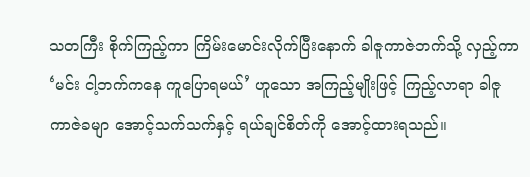သတကြီး စိုက်ကြည့်ကာ ကြိမ်းမောင်းလိုက်ပြီးနောက် ခါဇူကာဇဲဘက်သို့ လှည့်ကာ ‘မင်း ငါ့ဘက်ကနေ ကူပြောရမယ်’ ဟူသော အကြည့်မျိုးဖြင့် ကြည့်လာရာ ခါဇူကာဇဲခမျာ အောင့်သက်သက်နှင့် ရယ်ချင်စိတ်ကို အောင့်ထားရသည်။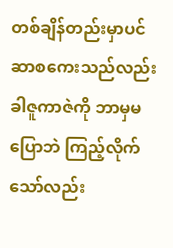တစ်ချိန်တည်းမှာပင် ဆာစကေးသည်လည်း ခါဇူကာဇဲကို ဘာမှမပြောဘဲ ကြည့်လိုက်သော်လည်း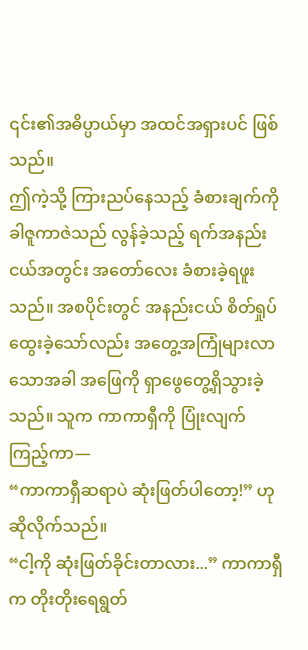၎င်း၏အဓိပ္ပာယ်မှာ အထင်အရှားပင် ဖြစ်သည်။
ဤကဲ့သို့ ကြားညပ်နေသည့် ခံစားချက်ကို ခါဇူကာဇဲသည် လွန်ခဲ့သည့် ရက်အနည်းငယ်အတွင်း အတော်လေး ခံစားခဲ့ရဖူးသည်။ အစပိုင်းတွင် အနည်းငယ် စိတ်ရှုပ်ထွေးခဲ့သော်လည်း အတွေ့အကြုံများလာသောအခါ အဖြေကို ရှာဖွေတွေ့ရှိသွားခဲ့သည်။ သူက ကာကာရှီကို ပြုံးလျက် ကြည့်ကာ—
“ကာကာရှီဆရာပဲ ဆုံးဖြတ်ပါတော့!” ဟု ဆိုလိုက်သည်။
“ငါ့ကို ဆုံးဖြတ်ခိုင်းတာလား...” ကာကာရှီက တိုးတိုးရေရွတ်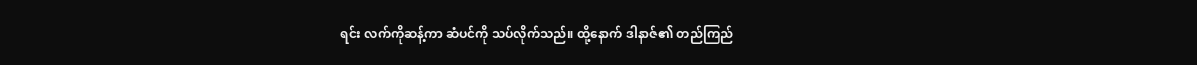ရင်း လက်ကိုဆန့်ကာ ဆံပင်ကို သပ်လိုက်သည်။ ထို့နောက် ဒါနာဇ်၏ တည်ကြည်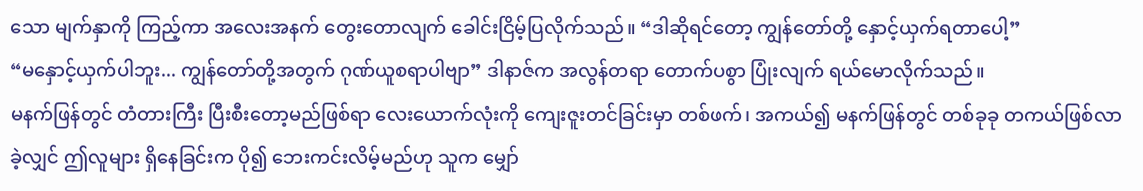သော မျက်နှာကို ကြည့်ကာ အလေးအနက် တွေးတောလျက် ခေါင်းငြိမ့်ပြလိုက်သည်။ “ဒါဆိုရင်တော့ ကျွန်တော်တို့ နှောင့်ယှက်ရတာပေါ့”
“မနှောင့်ယှက်ပါဘူး... ကျွန်တော်တို့အတွက် ဂုဏ်ယူစရာပါဗျာ” ဒါနာဇ်က အလွန်တရာ တောက်ပစွာ ပြုံးလျက် ရယ်မောလိုက်သည်။
မနက်ဖြန်တွင် တံတားကြီး ပြီးစီးတော့မည်ဖြစ်ရာ လေးယောက်လုံးကို ကျေးဇူးတင်ခြင်းမှာ တစ်ဖက်၊ အကယ်၍ မနက်ဖြန်တွင် တစ်ခုခု တကယ်ဖြစ်လာခဲ့လျှင် ဤလူများ ရှိနေခြင်းက ပို၍ ဘေးကင်းလိမ့်မည်ဟု သူက မျှော်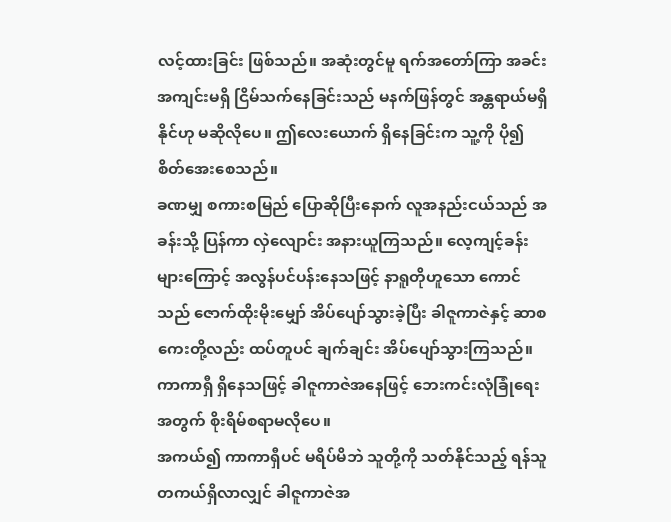လင့်ထားခြင်း ဖြစ်သည်။ အဆုံးတွင်မူ ရက်အတော်ကြာ အခင်းအကျင်းမရှိ ငြိမ်သက်နေခြင်းသည် မနက်ဖြန်တွင် အန္တရာယ်မရှိနိုင်ဟု မဆိုလိုပေ။ ဤလေးယောက် ရှိနေခြင်းက သူ့ကို ပို၍ စိတ်အေးစေသည်။
ခဏမျှ စကားစမြည် ပြောဆိုပြီးနောက် လူအနည်းငယ်သည် အခန်းသို့ ပြန်ကာ လှဲလျောင်း အနားယူကြသည်။ လေ့ကျင့်ခန်းများကြောင့် အလွန်ပင်ပန်းနေသဖြင့် နာရူတိုဟူသော ကောင်သည် ဇောက်ထိုးမိုးမျှော် အိပ်ပျော်သွားခဲ့ပြီး ခါဇူကာဇဲနှင့် ဆာစကေးတို့လည်း ထပ်တူပင် ချက်ချင်း အိပ်ပျော်သွားကြသည်။ ကာကာရှီ ရှိနေသဖြင့် ခါဇူကာဇဲအနေဖြင့် ဘေးကင်းလုံခြုံရေးအတွက် စိုးရိမ်စရာမလိုပေ။
အကယ်၍ ကာကာရှီပင် မရိပ်မိဘဲ သူတို့ကို သတ်နိုင်သည့် ရန်သူ တကယ်ရှိလာလျှင် ခါဇူကာဇဲအ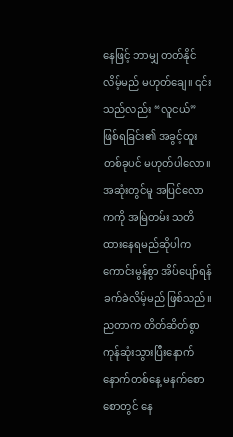နေဖြင့် ဘာမျှ တတ်နိုင်လိမ့်မည် မဟုတ်ချေ။ ၎င်းသည်လည်း “လူငယ်” ဖြစ်ရခြင်း၏ အခွင့်ထူးတစ်ခုပင် မဟုတ်ပါလော။ အဆုံးတွင်မူ အပြင်လောကကို အမြဲတမ်း သတိထားနေရမည်ဆိုပါက ကောင်းမွန်စွာ အိပ်ပျော်ရန် ခက်ခဲလိမ့်မည် ဖြစ်သည်။
ညတာက တိတ်ဆိတ်စွာ ကုန်ဆုံးသွားပြီးနောက် နောက်တစ်နေ့ မနက်စောစောတွင် နေ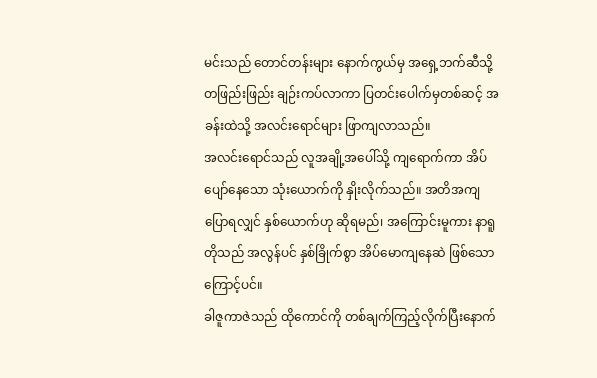မင်းသည် တောင်တန်းများ နောက်ကွယ်မှ အရှေ့ဘက်ဆီသို့ တဖြည်းဖြည်း ချဉ်းကပ်လာကာ ပြတင်းပေါက်မှတစ်ဆင့် အခန်းထဲသို့ အလင်းရောင်များ ဖြာကျလာသည်။
အလင်းရောင်သည် လူအချို့အပေါ်သို့ ကျရောက်ကာ အိပ်ပျော်နေသော သုံးယောက်ကို နှိုးလိုက်သည်။ အတိအကျပြောရလျှင် နှစ်ယောက်ဟု ဆိုရမည်၊ အကြောင်းမူကား နာရူတိုသည် အလွန်ပင် နှစ်ခြိုက်စွာ အိပ်မောကျနေဆဲ ဖြစ်သောကြောင့်ပင်။
ခါဇူကာဇဲသည် ထိုကောင်ကို တစ်ချက်ကြည့်လိုက်ပြီးနောက်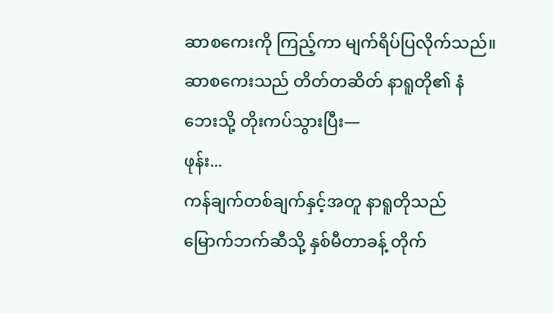ဆာစကေးကို ကြည့်ကာ မျက်ရိပ်ပြလိုက်သည်။
ဆာစကေးသည် တိတ်တဆိတ် နာရူတို၏ နံဘေးသို့ တိုးကပ်သွားပြီး—
ဖုန်း...
ကန်ချက်တစ်ချက်နှင့်အတူ နာရူတိုသည် မြောက်ဘက်ဆီသို့ နှစ်မီတာခန့် တိုက်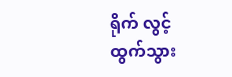ရိုက် လွင့်ထွက်သွား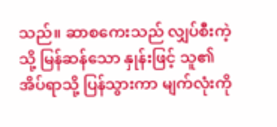သည်။ ဆာစကေးသည် လျှပ်စီးကဲ့သို့ မြန်ဆန်သော နှုန်းဖြင့် သူ၏ အိပ်ရာသို့ ပြန်သွားကာ မျက်လုံးကို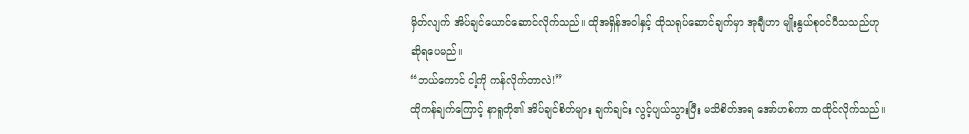မှိတ်လျက် အိပ်ချင်ယောင်ဆောင်လိုက်သည်။ ထိုအရှိန်အဝါနှင့် ထိုသရုပ်ဆောင်ချက်မှာ အုချီဟာ မျိုးနွယ်စုဝင်ပီသသည်ဟု ဆိုရပေမည်။
“ဘယ်ကောင် ငါ့ကို ကန်လိုက်တာလဲ!”
ထိုကန်ချက်ကြောင့် နာရူတို၏ အိပ်ချင်စိတ်များ ချက်ချင်း လွင့်ပျယ်သွားပြီး မသိစိတ်အရ အော်ဟစ်ကာ ထထိုင်လိုက်သည်။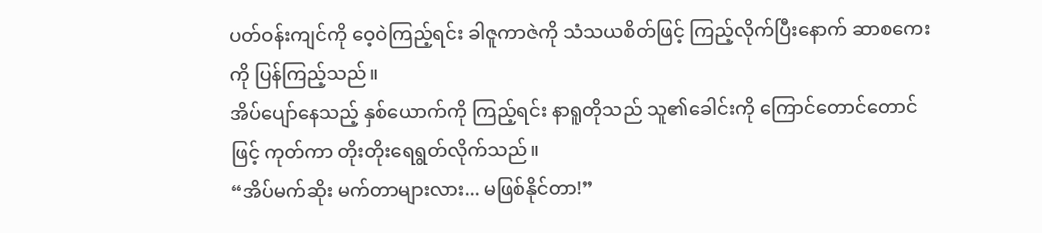ပတ်ဝန်းကျင်ကို ဝေ့ဝဲကြည့်ရင်း ခါဇူကာဇဲကို သံသယစိတ်ဖြင့် ကြည့်လိုက်ပြီးနောက် ဆာစကေးကို ပြန်ကြည့်သည်။
အိပ်ပျော်နေသည့် နှစ်ယောက်ကို ကြည့်ရင်း နာရူတိုသည် သူ၏ခေါင်းကို ကြောင်တောင်တောင်ဖြင့် ကုတ်ကာ တိုးတိုးရေရွတ်လိုက်သည်။
“အိပ်မက်ဆိုး မက်တာများလား... မဖြစ်နိုင်တာ!”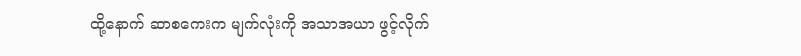ထို့နောက် ဆာစကေးက မျက်လုံးကို အသာအယာ ဖွင့်လိုက်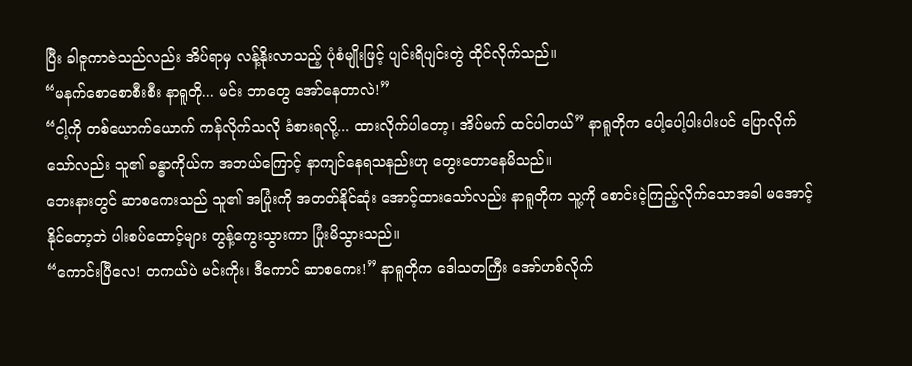ပြီး ခါဇူကာဇဲသည်လည်း အိပ်ရာမှ လန့်နိုးလာသည့် ပုံစံမျိုးဖြင့် ပျင်းရိပျင်းတွဲ ထိုင်လိုက်သည်။
“မနက်စောစောစီးစီး နာရူတို... မင်း ဘာတွေ အော်နေတာလဲ!”
“ငါ့ကို တစ်ယောက်ယောက် ကန်လိုက်သလို ခံစားရလို့... ထားလိုက်ပါတော့၊ အိပ်မက် ထင်ပါတယ်” နာရူတိုက ပေါ့ပေါ့ပါးပါးပင် ပြောလိုက်သော်လည်း သူ၏ ခန္ဓာကိုယ်က အဘယ်ကြောင့် နာကျင်နေရသနည်းဟု တွေးတောနေမိသည်။
ဘေးနားတွင် ဆာစကေးသည် သူ၏ အပြုံးကို အတတ်နိုင်ဆုံး အောင့်ထားသော်လည်း နာရူတိုက သူ့ကို စောင်းငဲ့ကြည့်လိုက်သောအခါ မအောင့်နိုင်တော့ဘဲ ပါးစပ်ထောင့်များ တွန့်ကွေးသွားကာ ပြုံးမိသွားသည်။
“ကောင်းပြီလေ! တကယ်ပဲ မင်းကိုး၊ ဒီကောင် ဆာစကေး!” နာရူတိုက ဒေါသတကြီး အော်ဟစ်လိုက်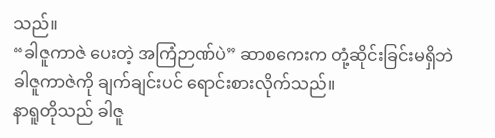သည်။
“ခါဇူကာဇဲ ပေးတဲ့ အကြံဉာဏ်ပဲ” ဆာစကေးက တုံ့ဆိုင်းခြင်းမရှိဘဲ ခါဇူကာဇဲကို ချက်ချင်းပင် ရောင်းစားလိုက်သည်။
နာရူတိုသည် ခါဇူ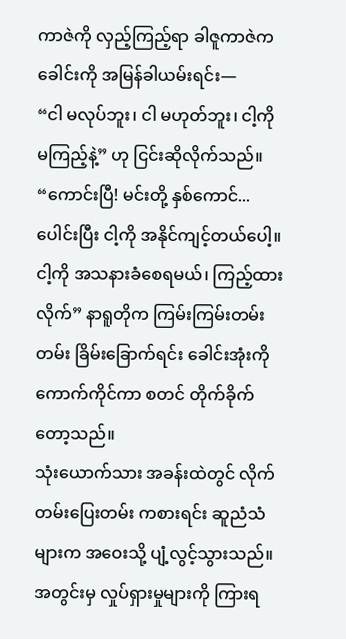ကာဇဲကို လှည့်ကြည့်ရာ ခါဇူကာဇဲက ခေါင်းကို အမြန်ခါယမ်းရင်း—
“ငါ မလုပ်ဘူး၊ ငါ မဟုတ်ဘူး၊ ငါ့ကို မကြည့်နဲ့” ဟု ငြင်းဆိုလိုက်သည်။
“ကောင်းပြီ! မင်းတို့ နှစ်ကောင်... ပေါင်းပြီး ငါ့ကို အနိုင်ကျင့်တယ်ပေါ့။ ငါ့ကို အသနားခံစေရမယ်၊ ကြည့်ထားလိုက်” နာရူတိုက ကြမ်းကြမ်းတမ်းတမ်း ခြိမ်းခြောက်ရင်း ခေါင်းအုံးကို ကောက်ကိုင်ကာ စတင် တိုက်ခိုက်တော့သည်။
သုံးယောက်သား အခန်းထဲတွင် လိုက်တမ်းပြေးတမ်း ကစားရင်း ဆူညံသံများက အဝေးသို့ ပျံ့လွင့်သွားသည်။
အတွင်းမှ လှုပ်ရှားမှုများကို ကြားရ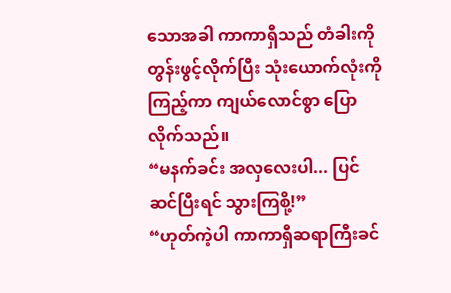သောအခါ ကာကာရှီသည် တံခါးကို တွန်းဖွင့်လိုက်ပြီး သုံးယောက်လုံးကို ကြည့်ကာ ကျယ်လောင်စွာ ပြောလိုက်သည်။
“မနက်ခင်း အလှလေးပါ... ပြင်ဆင်ပြီးရင် သွားကြစို့!”
“ဟုတ်ကဲ့ပါ ကာကာရှီဆရာကြီးခင်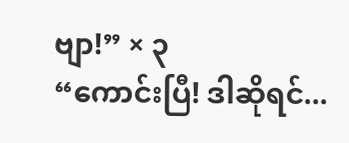ဗျာ!” × ၃
“ကောင်းပြီ! ဒါဆိုရင်...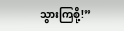သွားကြစို့!”